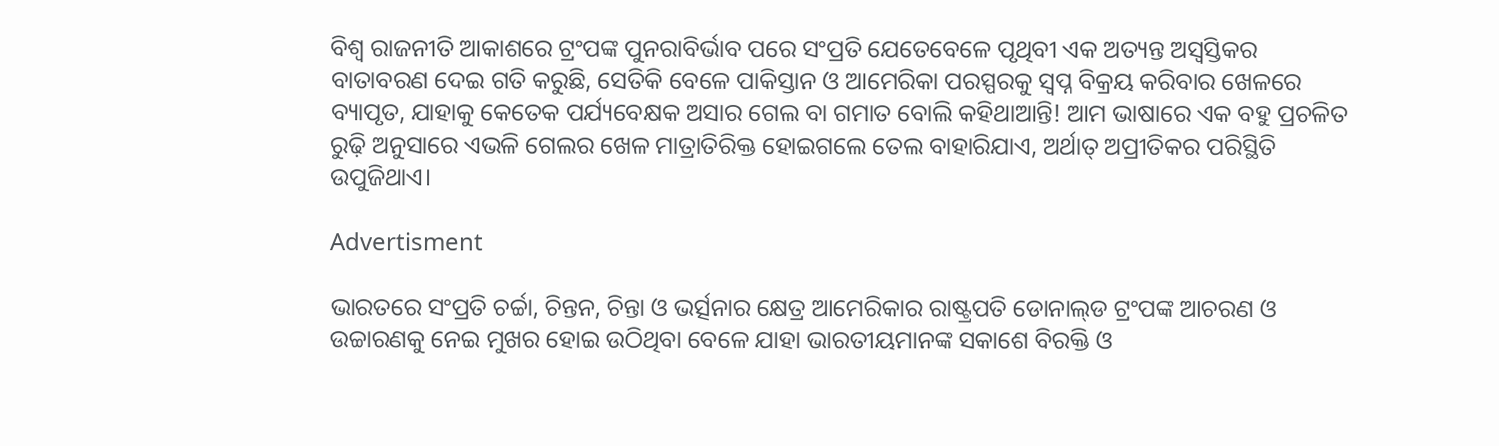ବିଶ୍ବ ରାଜନୀତି ଆକାଶରେ ଟ୍ରଂପଙ୍କ ପୁନରାବିର୍ଭାବ ପରେ ସଂପ୍ରତି ଯେତେବେଳେ ପୃଥିବୀ ଏକ ଅତ୍ୟନ୍ତ ଅସ୍ବସ୍ତିକର ବାତାବରଣ ଦେଇ ଗତି କରୁଛି, ସେତିକି ବେଳେ ପାକିସ୍ତାନ ଓ ଆମେରିକା ପରସ୍ପରକୁ ସ୍ବପ୍ନ ବିକ୍ରୟ କରିବାର ଖେଳରେ ବ୍ୟାପୃତ, ଯାହାକୁ କେତେକ ପର୍ଯ୍ୟବେକ୍ଷକ ଅସାର ଗେଲ ବା ଗମାତ ବୋଲି କହିଥାଆନ୍ତି! ଆମ ଭାଷାରେ ଏକ ବହୁ ପ୍ରଚଳିତ ରୁଢ଼ି ଅନୁସାରେ ଏଭଳି ଗେଲର ଖେଳ ମାତ୍ରାତିରିକ୍ତ ହୋଇଗଲେ ତେଲ ବାହାରିଯାଏ, ଅର୍ଥାତ୍‌ ଅପ୍ରୀତିକର ପରିସ୍ଥିତି ଉପୁଜିଥାଏ।

Advertisment

ଭାରତରେ ସଂପ୍ରତି ଚର୍ଚ୍ଚା‌, ଚିନ୍ତନ, ଚିନ୍ତା ଓ ଭର୍ତ୍ସନାର କ୍ଷେତ୍ର ଆମେରିକାର ରାଷ୍ଟ୍ରପତି ଡୋନାଲ୍‌ଡ ଟ୍ରଂପଙ୍କ ଆଚରଣ ଓ ଉଚ୍ଚାରଣକୁ ନେଇ ମୁଖର ହୋଇ ଉଠିଥିବା ବେଳେ ଯାହା ଭାରତୀୟମାନଙ୍କ ସକାଶେ ବିରକ୍ତି ଓ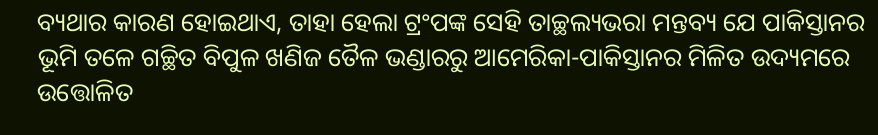ବ୍ୟଥାର କାରଣ ହୋଇଥାଏ, ତାହା ହେଲା ଟ୍ରଂପଙ୍କ ସେହି ତାଚ୍ଛଲ୍ୟଭରା ମନ୍ତବ୍ୟ ଯେ ପାକିସ୍ତାନର ଭୂମି ତଳେ ଗଚ୍ଛିତ ବିପୁଳ ଖଣିଜ ତୈଳ ଭଣ୍ଡାରରୁ ଆମେରିକା-ପାକିସ୍ତାନର ମିଳିତ ଉଦ୍ୟମରେ ଉତ୍ତୋଳିତ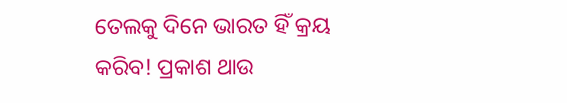ତେଲକୁ ଦିନେ ଭାରତ ହିଁ କ୍ରୟ କରିବ! ପ୍ରକାଶ ଥାଉ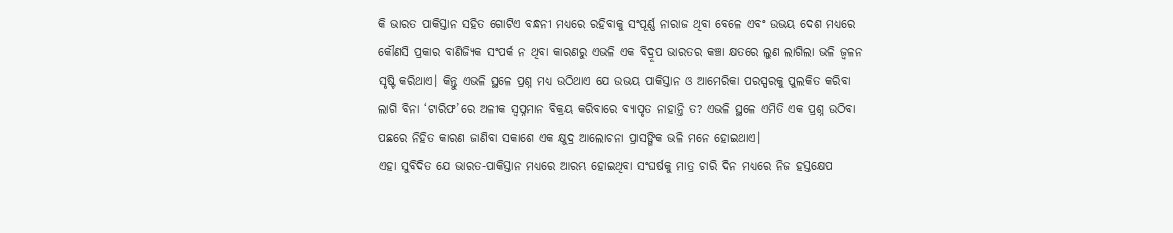କି ଭ‌ାରତ ପାକିସ୍ତାନ ସହିତ ଗୋଟିଏ ବନ୍ଧନୀ ମଧ୍ୟରେ ରହିବାକୁ ସଂପୂର୍ଣ୍ଣ ନାରାଜ ଥିବା ବେଳେ ଏବଂ ଉଭୟ ଦେଶ ମଧ୍ୟରେ କୌଣସି ପ୍ରକାର ବାଣିଜ୍ୟିକ ସଂପର୍କ ନ ଥିବା କାରଣରୁ ଏଭଳି ଏକ ବିଦ୍ରୂପ ଭାରତର କଞ୍ଚା କ୍ଷତରେ ଲୁଣ ଲାଗିଲା ଭଳି ଜ୍ବଳନ ସୃଷ୍ଟି କରିଥାଏ। କିନ୍ତୁ ଏଭଳି ସ୍ଥଳେ ପ୍ରଶ୍ନ ମଧ୍ୟ ଉଠିଥାଏ ଯେ ଉଭୟ ପାକିସ୍ତାନ ଓ ଆମେରିକା ପରସ୍ପରକୁ ପୁଲକିତ କରିବା ଲାଗି ବିନା ‘ଟାରିଫ’ରେ ଅଳୀକ ସ୍ବପ୍ନମାନ ବିକ୍ରୟ କରିବାରେ ବ୍ୟାପୃତ ନାହାନ୍ତି ତ? ଏଭଳି ସ୍ଥଳେ ଏମିତି ଏକ ପ୍ରଶ୍ନ ଉଠିବା ପଛରେ ନିହିତ କାରଣ ଜାଣିବା ସକାଶେ ଏକ କ୍ଷୁଦ୍ର ଆଲୋଚନା ପ୍ରାସଙ୍ଗିକ ଭଳି ମନେ ହୋଇଥାଏ।
ଏହା ସୁବିଦିତ ଯେ ଭାରତ-ପାକିସ୍ତାନ ମଧ୍ୟରେ ଆରମ୍ଭ ହୋଇଥିବା ସଂଘର୍ଷକୁ ମାତ୍ର ଚାରି ଦିନ ମଧ୍ୟରେ ନିଜ ହସ୍ତକ୍ଷେପ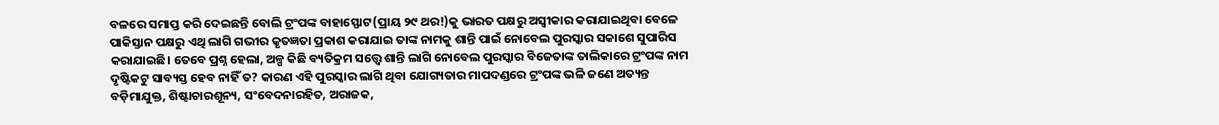ବଳରେ ସମାପ୍ତ କରି ଦେଇଛନ୍ତି ବୋଲି ଟ୍ରଂପଙ୍କ ବାହାସ୍ଫୋଟ(ପ୍ରାୟ ୨୯ ଥର!)କୁ ଭାରତ ପକ୍ଷରୁ ଅସ୍ବୀକାର କରାଯାଇଥିବା ବେଳେ ପାକିସ୍ତାନ ପକ୍ଷରୁ ଏଥି ଲାଗି ଗଭୀର କୃତଜ୍ଞତା ପ୍ରକାଶ କରାଯାଇ ତାଙ୍କ ନାମକୁ ଶାନ୍ତି ପାଇଁ ନୋବେଲ ପୁରସ୍କାର ସକାଶେ ସୁପାରିସ କରାଯାଇଛି। ତେବେ ପ୍ରଶ୍ନ ହେଲା, ଅଳ୍ପ କିଛି ବ୍ୟତିକ୍ରମ ସତ୍ତ୍ବେ ଶାନ୍ତି ଲାଗି ନୋବେଲ ପୁରସ୍କାର ବିଜେତାଙ୍କ ତାଲିକାରେ ଟ୍ରଂପଙ୍କ ନାମ ଦୃଷ୍ଟିକଟୁ ସାବ୍ୟସ୍ତ ହେବ ନାହିଁ ତ? କାରଣ ଏହି ପୁରସ୍କାର ଲାଗି ଥିବା ଯୋଗ୍ୟତାର ମାପଦଣ୍ଡରେ ଟ୍ରଂପଙ୍କ ଭଳି ଜଣେ ଅତ୍ୟନ୍ତ ବଡ଼ିମାଯୁକ୍ତ, ଶିଷ୍ଟାଚାରଶୂନ୍ୟ, ସଂବେଦନାରହିତ, ଅରାଜକ,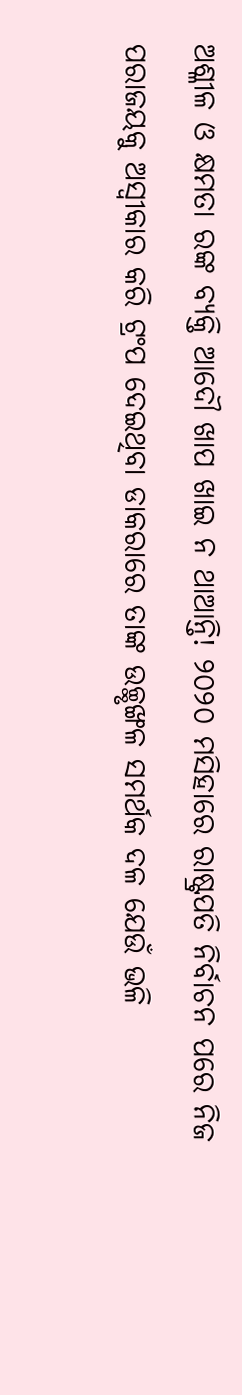ଅଶ୍ଳୀଳ ଓ କ୍ଷମତା ରଙ୍କ ବ୍ୟକ୍ତି ଆଦୌ ଖାପ ଖାଇ ନ ଥାଆନ୍ତି! ୨୦୨୦ ମସିହାରେ ରାଷ୍ଟ୍ରପତି ନିର୍ବାଚନ ପରେ ନିଜ ପରାଜୟକୁ ଅସ୍ବୀକାର କରି ଟ୍ରଂପ ଦେଇଥିବା ଡା‌କରାରେ ତାଙ୍କ ଉଚ୍ଛୃଙ୍ଖଳ ସମର୍ଥକ ଦଳ ଯେଉଁ ଭଳି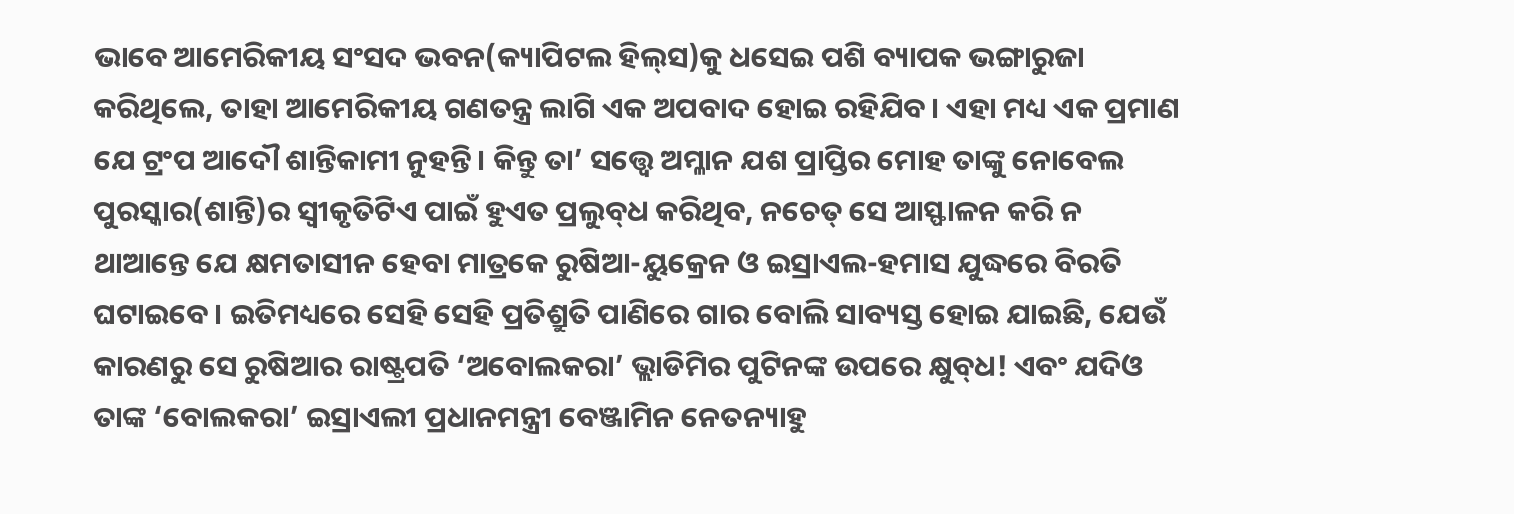ଭାବେ ଆମେରିକୀୟ ସଂସଦ ଭବନ(କ୍ୟାପିଟଲ ହିଲ୍‌ସ)କୁ ଧସେଇ ପଶି ବ୍ୟାପକ ଭଙ୍ଗାରୁଜା କରିଥିଲେ, ତାହା ଆମେରିକୀୟ ଗଣତନ୍ତ୍ର ଲାଗି ଏକ ଅପବାଦ ହୋଇ ରହିଯିବ। ଏହା ମଧ୍ୟ ଏକ ପ୍ରମାଣ ଯେ ଟ୍ରଂପ ଆଦୌ ଶାନ୍ତିକାମୀ ନୁହନ୍ତି। କିନ୍ତୁ ତା’ ସତ୍ତ୍ବେ ଅମ୍ଳାନ ଯଶ ପ୍ରାପ୍ତିର ମୋହ ତାଙ୍କୁ ନୋବେଲ ପୁରସ୍କାର(ଶାନ୍ତି)ର ସ୍ବୀକୃତିଟିଏ ପାଇଁ ହୁଏତ ପ୍ରଲୁବ୍‌ଧ କରିଥିବ, ନଚେତ୍‌ ସେ ଆସ୍ଫାଳନ କରି ନ ଥାଆନ୍ତେ ଯେ କ୍ଷମତାସୀନ ହେବା ମାତ୍ରକେ ରୁଷିଆ-ୟୁକ୍ରେନ ଓ ଇସ୍ରାଏଲ-ହମାସ ଯୁଦ୍ଧରେ ବିରତି ଘଟାଇବେ। ଇତିମଧ୍ୟରେ ସେହି ସେହି ପ୍ରତିଶ୍ରୁତି ପାଣିରେ ଗାର ବୋଲି ସାବ୍ୟସ୍ତ ହୋଇ ଯାଇଛି, ଯେଉଁ କାରଣରୁ ସେ ରୁଷିଆର ରାଷ୍ଟ୍ରପତି ‘ଅବୋଲକରା’ ଭ୍ଲାଡିମିର ପୁଟିନଙ୍କ ଉପରେ କ୍ଷୁବ୍‌ଧ! ଏବଂ ଯଦିଓ ତାଙ୍କ ‘ବୋଲକରା’ ଇସ୍ରାଏଲୀ ପ୍ରଧାନମନ୍ତ୍ରୀ ବେଞ୍ଜାମିନ ନେତନ୍ୟାହୁ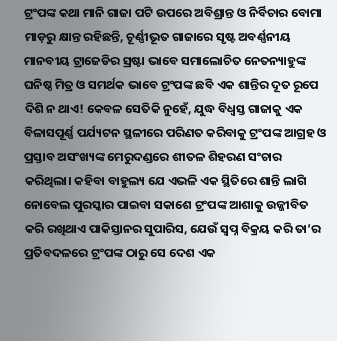ଟ୍ରଂପଙ୍କ କଥା ମାନି ଗାଜା ପଟି ଉପରେ ଅବିଶ୍ରାନ୍ତ ଓ ନିର୍ବିଚାର ବୋମା ମାଡ଼ରୁ କ୍ଷାନ୍ତ ରହିଛନ୍ତି, ଚୂର୍ଣ୍ଣୀଭୂତ ଗାଜାରେ ସୃଷ୍ଟ ଅବର୍ଣ୍ଣନୀୟ ମାନବୀୟ ଟ୍ରାଜେଡିର ସ୍ରଷ୍ଟା ଭାବେ ସମାଲୋଚିତ ନେତନ୍ୟାହୁଙ୍କ ଘନିଷ୍ଠ ମିତ୍ର ଓ ସମର୍ଥକ ଭାବେ ଟ୍ରଂପଙ୍କ ଛବି ଏକ ଶାନ୍ତିର ଦୂତ ରୂପେ ଦିଶି ନ ଥାଏ! କେବଳ ସେତିକି ନୁହେଁ, ଯୁଦ୍ଧ ବିଧ୍ବସ୍ତ ଗାଜାକୁ ଏକ ବିଳାସପୂର୍ଣ୍ଣ ପର୍ଯ୍ୟଟନ ସ୍ଥଳୀରେ ପରିଣତ କରିବାକୁ ଟ୍ରଂପଙ୍କ ଆଗ୍ରହ ଓ ପ୍ରସ୍ତାବ ଅସଂଖ୍ୟଙ୍କ ମେରୁଦଣ୍ଡରେ ଶୀତଳ ଶିହରଣ ସଂଚାର କରିଥିଲା। କହିବା ବାହୁଲ୍ୟ ଯେ ଏଭଳି ଏକ ସ୍ଥିତିରେ ଶାନ୍ତି ଲାଗି ନୋବେଲ ପୁରସ୍କାର ପାଇବା ସକାଶେ ଟ୍ରଂପଙ୍କ ଆଶାକୁ ଉଜ୍ଜୀବିତ କରି ରଖିଥାଏ ପାକିସ୍ତାନର ସୁପାରିସ, ଯେଉଁ ସ୍ବପ୍ନ ବିକ୍ରୟ କରି ତା’ର ପ୍ରତିବଦଳରେ ଟ୍ରଂପଙ୍କ ଠାରୁ ସେ ଦେଶ ଏକ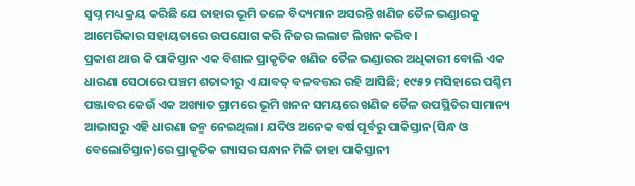ସ୍ବପ୍ନ ମଧ୍ୟ କ୍ରୟ କରିଛି ଯେ ତାହାର ଭୂମି ତଳେ ବିଦ୍ୟମାନ ଅସରନ୍ତି ଖଣିଜ ତୈଳ ଭଣ୍ଡାରକୁ ଆମେରିକାର ସହାୟତାରେ ଉପଯୋଗ କରି ନିଜର ଲଲାଟ ଲିଖନ କରିବ।
ପ୍ରକାଶ ଥାଉ କି ପାକିସ୍ତାନ ଏକ ବିଶାଳ ପ୍ରାକୃତିକ ଖଣିଜ ତୈଳ ଭଣ୍ଡାରର ଅଧିକାରୀ ବୋଲି ଏକ ଧାରଣା ସେଠାରେ ପଞ୍ଚମ ଶତାବ୍ଦୀରୁ ଏ ଯାବତ୍‌ ବଳବତ୍ତର ରହି ଆସିଛି; ୧୯୫୨ ମସିହାରେ ପଶ୍ଚିମ ପଞ୍ଜାବର କେଉଁ ଏକ ଅଖ୍ୟାତ ଗ୍ରାମରେ ଭୂମି ଖନନ ସମୟରେ ଖଣିଜ ତୈଳ ଉପସ୍ଥିତିର ସାମାନ୍ୟ ଆଭାସରୁ ଏହି ଧାରଣା ଜନ୍ମ ନେଇଥିଲା। ଯଦିଓ ଅନେକ ବର୍ଷ ପୂର୍ବରୁ ପାକିସ୍ତାନ(ସିନ୍ଧ ଓ ବେଲୋଚିସ୍ତାନ)ରେ ପ୍ରାକୃତିକ ଗ୍ୟାସର ସନ୍ଧାନ ମିଳି ତାହା ପାକିସ୍ତାନୀ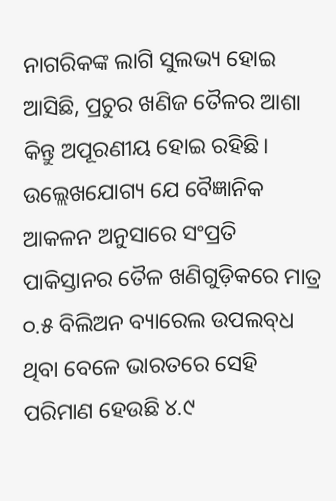ନାଗରିକଙ୍କ ଲାଗି ସୁଲଭ୍ୟ ହୋଇ ଆସିଛି, ପ୍ରଚୁର ଖଣିଜ ତୈଳର ଆଶା କିନ୍ତୁ ଅପୂରଣୀୟ ହୋଇ ରହିଛି। ଉଲ୍ଲେଖଯୋଗ୍ୟ ଯେ ବୈଜ୍ଞାନିକ ଆକଳନ ଅନୁସାରେ ସଂପ୍ରତି ପାକିସ୍ତାନର ତୈଳ ଖଣିଗୁଡ଼ିକରେ ମାତ୍ର ୦.୫ ବିଲିଅନ ବ୍ୟାରେଲ ଉପଲବ୍‌ଧ ଥିବା ବେଳେ ଭାରତରେ ସେହି ପରିମାଣ ହେଉଛି ୪.୯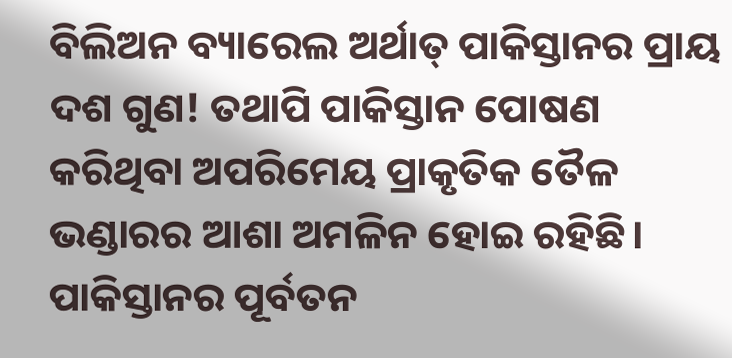ବିଲିଅନ ବ୍ୟାରେଲ ଅର୍ଥାତ୍‌ ପାକିସ୍ତାନର ପ୍ରାୟ ଦଶ ଗୁଣ! ତଥାପି ପାକିସ୍ତାନ ପୋଷଣ କରିଥିବା ଅପରିମେୟ ପ୍ରାକୃତିକ ତୈଳ ଭଣ୍ଡାରର ଆଶା ଅମଳିନ ହୋଇ ରହିଛି। ପାକିସ୍ତାନର ପୂର୍ବତନ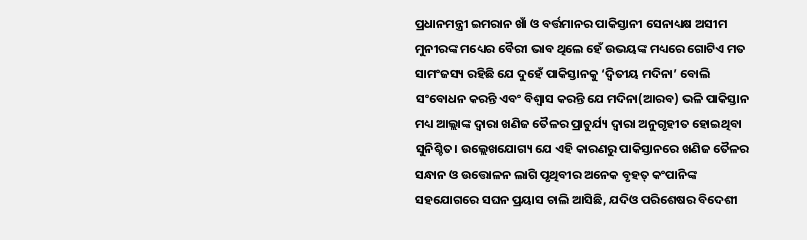ପ୍ରଧାନମନ୍ତ୍ରୀ ଇମରାନ ଖାଁ ଓ ବର୍ତ୍ତମାନର ପାକିସ୍ତାନୀ ସେନାଧ୍ୟକ୍ଷ ଅସୀମ ମୁନୀରଙ୍କ ମଧ୍ୟ‌େର ବୈରୀ ଭାବ ଥିଲେ ହେଁ ଉଭୟଙ୍କ ମଧ୍ୟରେ ଗୋଟିଏ ମତ ସାମଂଜସ୍ୟ ରହିଛି ଯେ ଦୁହେଁ ପାକିସ୍ତାନକୁ ‘ଦ୍ବିତୀୟ ମଦିନା’ ବୋଲି ସଂବୋଧନ କରନ୍ତି ଏବଂ ବିଶ୍ବାସ କରନ୍ତି ଯେ ମଦିନା(ଆରବ) ଭଳି ପାକିସ୍ତାନ ମଧ୍ୟ ଆଲ୍ଲାଙ୍କ ଦ୍ବାରା ଖଣିଜ ତୈଳର ପ୍ରାଚୁର୍ଯ୍ୟ ଦ୍ବାରା ଅନୁଗୃହୀତ ହୋଇଥିବା ସୁନିଶ୍ଚିତ। ଉଲ୍ଲେଖଯୋଗ୍ୟ ଯେ ଏହି କାରଣରୁ ପାକିସ୍ତାନରେ ଖଣିଜ ତୈଳର ସନ୍ଧାନ ଓ ଉତ୍ତୋଳନ ଲାଗି ପୃଥିବୀର ଅନେକ ବୃହତ୍‌ କଂପାନିଙ୍କ ସହଯୋଗରେ ସଘନ ପ୍ରୟାସ ଚାଲି ଆସିଛି, ଯଦିଓ ପରିଶେଷର ବିଦେଶୀ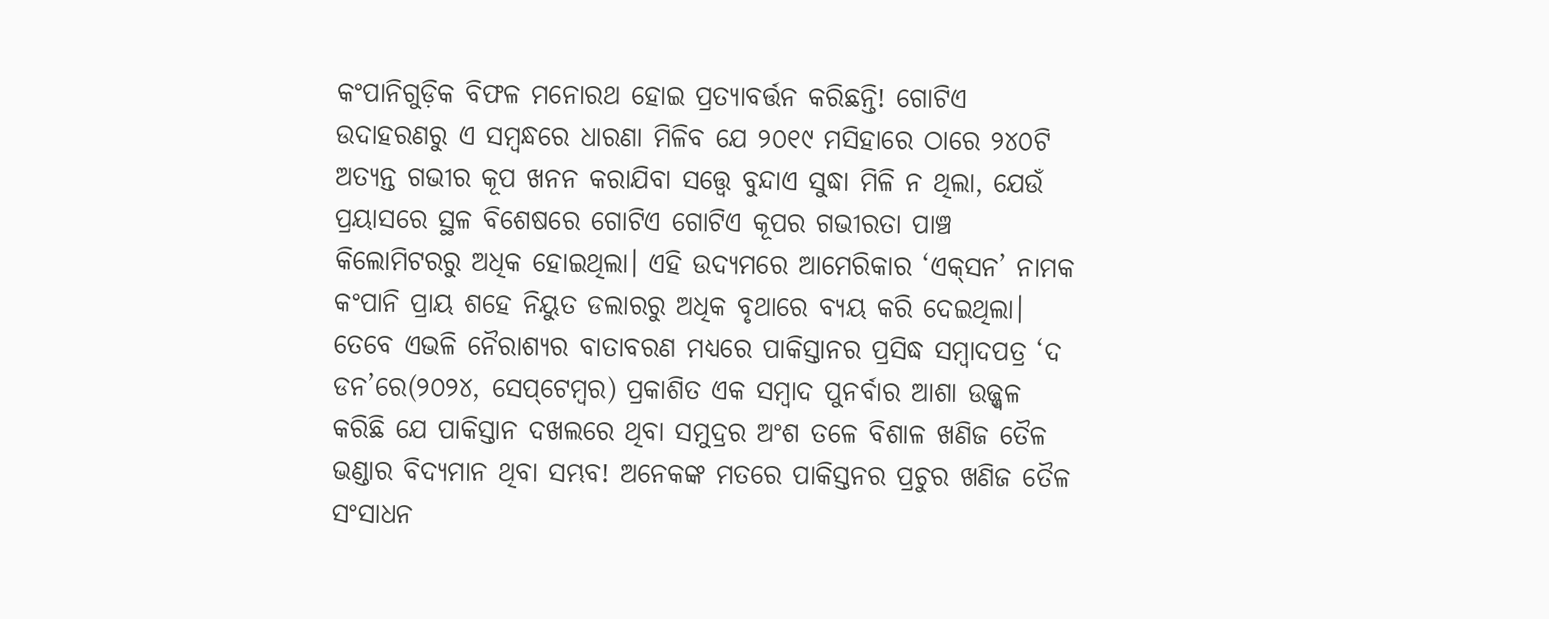କଂପାନିଗୁଡ଼ିକ ବିଫଳ ମନୋରଥ ହୋଇ ପ୍ରତ୍ୟାବର୍ତ୍ତନ କରିଛନ୍ତି! ଗୋଟିଏ ଉଦାହରଣରୁ ଏ ସମ୍ବନ୍ଧରେ ଧାରଣା ମିଳିବ ଯେ ୨୦୧୯ ମସିହାରେ ଠାରେ ୨୪୦ଟି ଅତ୍ୟନ୍ତ ଗଭୀର କୂପ ଖନନ କରାଯିବା ସତ୍ତ୍ବେ ବୁନ୍ଦାଏ ସୁଦ୍ଧା ମିଳି ନ ଥିଲା, ଯେଉଁ ପ୍ରୟାସରେ ସ୍ଥଳ ବିଶେଷରେ ଗୋଟିଏ ଗୋଟିଏ କୂପର ଗଭୀରତା ପାଞ୍ଚ କିଲୋମିଟରରୁ ଅଧିକ ହୋଇଥିଲା। ଏହି ଉଦ୍ୟମରେ ଆମେରିକାର ‘ଏକ୍‌ସନ’ ନାମକ କଂପାନି ପ୍ରାୟ ଶହେ ନିୟୁତ ଡଲାରରୁ ଅଧିକ ବୃଥାରେ ବ୍ୟୟ କରି ଦେଇଥିଲା। ତେବେ ଏଭଳି ନୈରାଶ୍ୟର ବାତାବରଣ ମଧ୍ୟରେ ପାକିସ୍ତାନର ପ୍ରସିଦ୍ଧ ସମ୍ବାଦପତ୍ର ‘ଦ ଡନ’ରେ(୨୦୨୪, ସେପ୍‌ଟେମ୍ବର) ପ୍ରକାଶିତ ଏକ ସମ୍ବାଦ ପୁନର୍ବାର ଆଶା ଉଜ୍ଜ୍ବଳ କରିଛି ଯେ ପାକିସ୍ତାନ ଦଖଲରେ ଥିବା ସମୁଦ୍ରର ଅଂଶ ତଳେ ବିଶାଳ ଖଣିଜ ତୈଳ ଭଣ୍ଡାର ବିଦ୍ୟମାନ ଥିବା ସମ୍ଭବ! ଅନେକଙ୍କ ମତରେ ପାକିସ୍ତନର ପ୍ରଚୁର ଖଣିଜ ତୈଳ ସଂସାଧନ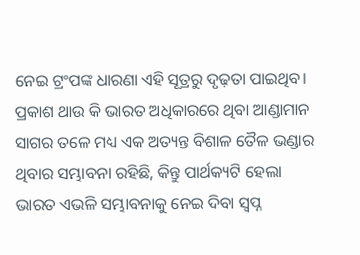ନେଇ ଟ୍ରଂପଙ୍କ ଧାରଣା ଏହି ସୂତ୍ରରୁ ଦୃଢ଼ତା ପାଇଥିବ। ପ୍ରକାଶ ଥାଉ କି ଭାରତ ଅଧିକାରରେ ଥିବା ଆଣ୍ଡାମାନ ସାଗର ତଳେ ମଧ୍ୟ ଏକ ଅତ୍ୟନ୍ତ ବିଶାଳ ତୈଳ ଭଣ୍ଡାର ଥିବାର ସମ୍ଭାବନା ରହିଛି, କିନ୍ତୁ ପାର୍ଥକ୍ୟଟି ହେଲା ଭାରତ ଏଭଳି ସମ୍ଭାବନାକୁ ନେଇ ଦିବା ସ୍ବପ୍ନ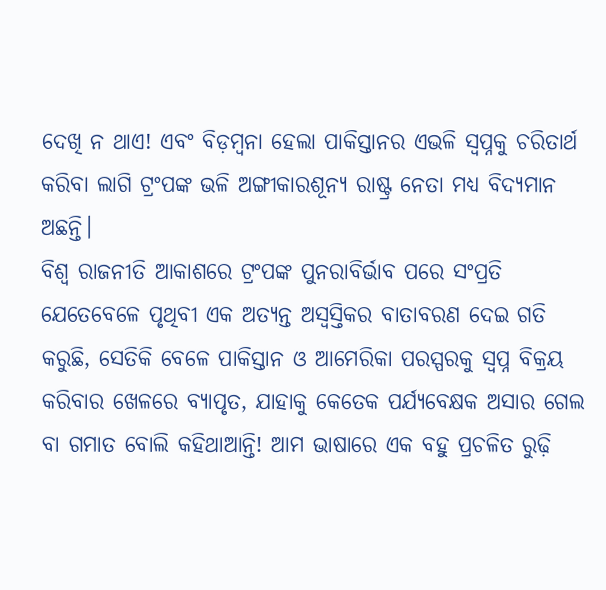ଦେଖି ନ ଥାଏ! ଏବଂ ବିଡ଼ମ୍ବନା ହେଲା ପାକିସ୍ତାନର ଏଭଳି ସ୍ବପ୍ନକୁ ଚରିତାର୍ଥ କରିବା ଲାଗି ଟ୍ରଂପଙ୍କ ଭଳି ଅଙ୍ଗୀକାରଶୂନ୍ୟ ରାଷ୍ଟ୍ର ନେତା ମଧ୍ୟ ବିଦ୍ୟମାନ ଅଛନ୍ତି।
ବିଶ୍ବ ରାଜନୀତି ଆକାଶରେ ଟ୍ରଂପଙ୍କ ପୁନରାବିର୍ଭାବ ପରେ ସଂପ୍ରତି ଯେତେବେଳେ ପୃଥିବୀ ଏକ ଅତ୍ୟନ୍ତ ଅସ୍ବସ୍ତିକର ବାତାବରଣ ଦେଇ ଗତି କରୁଛି, ସେତିକି ବେଳେ ପାକିସ୍ତାନ ଓ ଆମେରିକା ପରସ୍ପରକୁ ସ୍ବପ୍ନ ବିକ୍ରୟ କରିବାର ଖେଳରେ ବ୍ୟାପୃତ, ଯାହାକୁ କେତେକ ପର୍ଯ୍ୟବେକ୍ଷକ ଅସାର ଗେଲ ବା ଗମାତ ବୋଲି କହିଥାଆନ୍ତି! ଆମ ଭାଷାରେ ଏକ ବହୁ ପ୍ରଚଳିତ ରୁଢ଼ି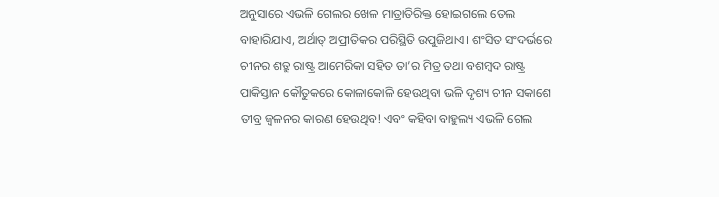ଅନୁସାରେ ଏଭଳି ଗେଲର ଖେଳ ମାତ୍ରାତିରିକ୍ତ ହୋଇଗଲେ ତେଲ ବାହାରିଯାଏ, ଅର୍ଥାତ୍‌ ଅପ୍ରୀତିକର ପରିସ୍ଥିତି ଉପୁଜିଥାଏ। ଶଂସିତ ସଂଦର୍ଭରେ ଚୀନର ଶତ୍ରୁ ରାଷ୍ଟ୍ର ଆମେରିକା ସହିତ ତା’ର ମିତ୍ର ତଥା ବଶମ୍ବଦ ରାଷ୍ଟ୍ର ପାକିସ୍ତାନ କୌତୁକରେ କୋଳାକୋଳି ହେଉଥିବା ଭଳି ଦୃଶ୍ୟ ଚୀନ ସକାଶେ ତୀବ୍ର ଜ୍ବଳନର କାରଣ ହେଉଥିବ! ଏବଂ କହିବା ବାହୁଲ୍ୟ ଏଭଳି ଗେଲ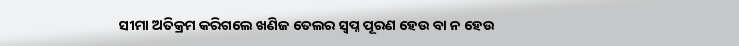ସୀମା ଅତିକ୍ରମ କରିଗଲେ ଖଣିଜ ତେଲର ସ୍ବପ୍ନ ପୂରଣ ହେଉ ବା ନ ହେଉ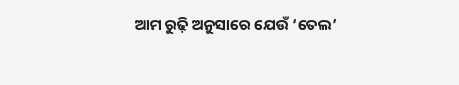ଆମ ରୁଢ଼ି ଅନୁସାରେ ଯେଉଁ ‘ତେଲ’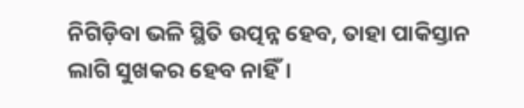ନିଗିଡ଼ିବା ଭଳି ସ୍ଥିତି ଉତ୍ପନ୍ନ ହେବ, ତାହା ପାକିସ୍ତାନ ଲାଗି ସୁଖକର ହେବ ନାହିଁ।